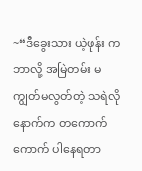~“ဒီခွေးသား ယဲ့ဖုန်း က ဘာလို့ အမြဲတမ်း မကျွတ်မလွတ်တဲ့ သရဲလို နောက်က တကောက်ကောက် ပါနေရတာ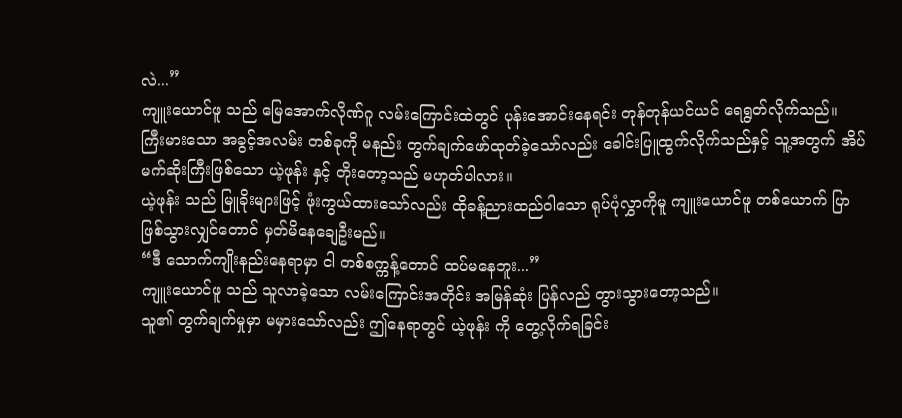လဲ...”
ကျူးယောင်ဖူ သည် မြေအောက်လိုဏ်ဂူ လမ်းကြောင်းထဲတွင် ပုန်းအောင်းနေရင်း တုန်တုန်ယင်ယင် ရေရွတ်လိုက်သည်။
ကြီးမားသော အခွင့်အလမ်း တစ်ခုကို မနည်း တွက်ချက်ဖော်ထုတ်ခဲ့သော်လည်း ခေါင်းပြူထွက်လိုက်သည်နှင့် သူ့အတွက် အိပ်မက်ဆိုးကြီးဖြစ်သော ယဲ့ဖုန်း နှင့် တိုးတော့သည် မဟုတ်ပါလား။
ယဲ့ဖုန်း သည် မြူခိုးများဖြင့် ဖုံးကွယ်ထားသော်လည်း ထိုခန့်ညားထည်ဝါသော ရုပ်ပုံလွှာကိုမူ ကျူးယောင်ဖူ တစ်ယောက် ပြာဖြစ်သွားလျှင်တောင် မှတ်မိနေချေဦးမည်။
“ဒီ သောက်ကျိုးနည်းနေရာမှာ ငါ တစ်စက္ကန့်တောင် ထပ်မနေဘူး...”
ကျူးယောင်ဖူ သည် သူလာခဲ့သော လမ်းကြောင်းအတိုင်း အမြန်ဆုံး ပြန်လည် တွားသွားတော့သည်။
သူ၏ တွက်ချက်မှုမှာ မမှားသော်လည်း ဤနေရာတွင် ယဲ့ဖုန်း ကို တွေ့လိုက်ရခြင်း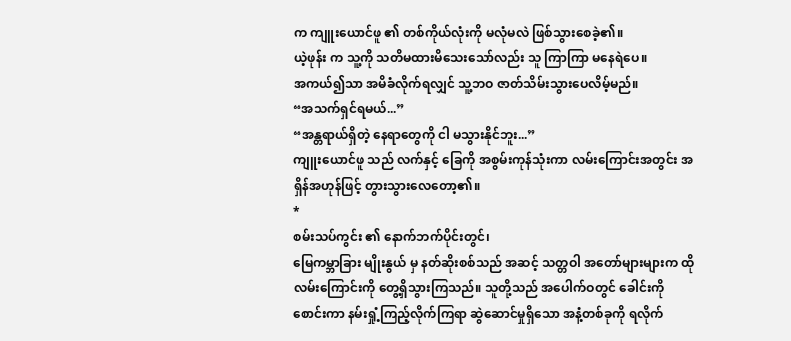က ကျူးယောင်ဖူ ၏ တစ်ကိုယ်လုံးကို မလုံမလဲ ဖြစ်သွားစေခဲ့၏။
ယဲ့ဖုန်း က သူ့ကို သတိမထားမိသေးသော်လည်း သူ ကြာကြာ မနေရဲပေ။
အကယ်၍သာ အမိခံလိုက်ရလျှင် သူ့ဘဝ ဇာတ်သိမ်းသွားပေလိမ့်မည်။
“အသက်ရှင်ရမယ်...”
“အန္တရာယ်ရှိတဲ့ နေရာတွေကို ငါ မသွားနိုင်ဘူး...”
ကျူးယောင်ဖူ သည် လက်နှင့် ခြေကို အစွမ်းကုန်သုံးကာ လမ်းကြောင်းအတွင်း အရှိန်အဟုန်ဖြင့် တွားသွားလေတော့၏။
*
စမ်းသပ်ကွင်း ၏ နောက်ဘက်ပိုင်းတွင်၊
မြေကမ္ဘာခြား မျိုးနွယ် မှ နတ်ဆိုးစစ်သည် အဆင့် သတ္တဝါ အတော်များများက ထိုလမ်းကြောင်းကို တွေ့ရှိသွားကြသည်။ သူတို့သည် အပေါက်ဝတွင် ခေါင်းကို စောင်းကာ နမ်းရှုံ့ကြည့်လိုက်ကြရာ ဆွဲဆောင်မှုရှိသော အနံ့တစ်ခုကို ရလိုက်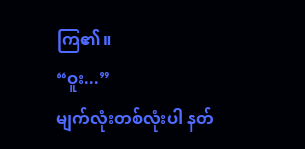ကြ၏။
“ဝူး...”
မျက်လုံးတစ်လုံးပါ နတ်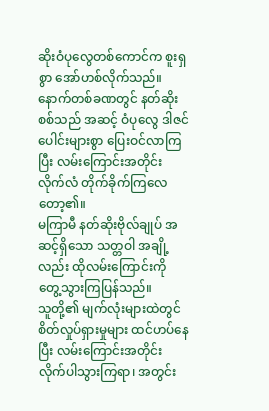ဆိုးဝံပုလွေတစ်ကောင်က စူးရှစွာ အော်ဟစ်လိုက်သည်။ နောက်တစ်ခဏတွင် နတ်ဆိုးစစ်သည် အဆင့် ဝံပုလွေ ဒါဇင်ပေါင်းများစွာ ပြေးဝင်လာကြပြီး လမ်းကြောင်းအတိုင်း လိုက်လံ တိုက်ခိုက်ကြလေတော့၏။
မကြာမီ နတ်ဆိုးဗိုလ်ချုပ် အဆင့်ရှိသော သတ္တဝါ အချို့လည်း ထိုလမ်းကြောင်းကို တွေ့သွားကြပြန်သည်။
သူတို့၏ မျက်လုံးများထဲတွင် စိတ်လှုပ်ရှားမှုများ ထင်ဟပ်နေပြီး လမ်းကြောင်းအတိုင်း လိုက်ပါသွားကြရာ၊ အတွင်း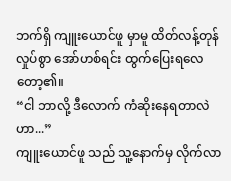ဘက်ရှိ ကျူးယောင်ဖူ မှာမူ ထိတ်လန့်တုန်လှုပ်စွာ အော်ဟစ်ရင်း ထွက်ပြေးရလေတော့၏။
“ငါ ဘာလို့ ဒီလောက် ကံဆိုးနေရတာလဲဟာ...”
ကျူးယောင်ဖူ သည် သူ့နောက်မှ လိုက်လာ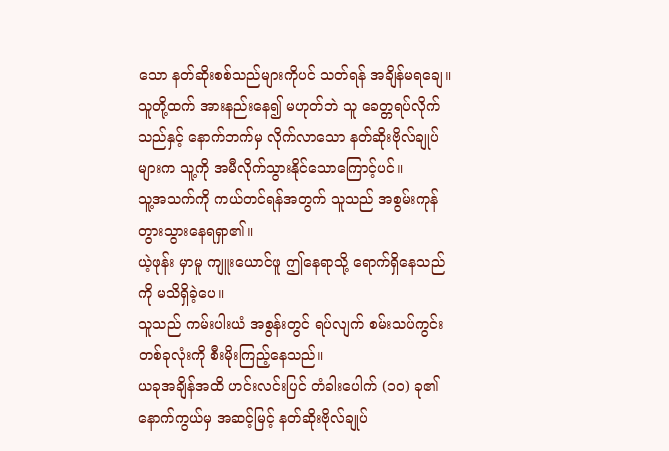သော နတ်ဆိုးစစ်သည်များကိုပင် သတ်ရန် အချိန်မရချေ။
သူတို့ထက် အားနည်းနေ၍ မဟုတ်ဘဲ သူ ခေတ္တရပ်လိုက်သည်နှင့် နောက်ဘက်မှ လိုက်လာသော နတ်ဆိုးဗိုလ်ချုပ် များက သူ့ကို အမီလိုက်သွားနိုင်သောကြောင့်ပင်။
သူ့အသက်ကို ကယ်တင်ရန်အတွက် သူသည် အစွမ်းကုန် တွားသွားနေရရှာ၏။
ယဲ့ဖုန်း မှာမူ ကျူးယောင်ဖူ ဤနေရာသို့ ရောက်ရှိနေသည်ကို မသိရှိခဲ့ပေ။
သူသည် ကမ်းပါးယံ အစွန်းတွင် ရပ်လျက် စမ်းသပ်ကွင်း တစ်ခုလုံးကို စီးမိုးကြည့်နေသည်။
ယခုအချိန်အထိ ဟင်းလင်းပြင် တံခါးပေါက် (၁၀) ခု၏ နောက်ကွယ်မှ အဆင့်မြင့် နတ်ဆိုးဗိုလ်ချုပ်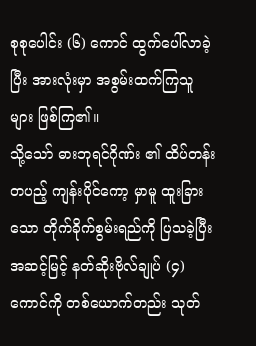စုစုပေါင်း (၆) ကောင် ထွက်ပေါ်လာခဲ့ပြီး အားလုံးမှာ အစွမ်းထက်ကြသူများ ဖြစ်ကြ၏။
သို့သော် ဓားဘုရင်ဂိုဏ်း ၏ ထိပ်တန်းတပည့် ကျန်းပိုင်ကော့ မှာမူ ထူးခြားသော တိုက်ခိုက်စွမ်းရည်ကို ပြသခဲ့ပြီး အဆင့်မြင့် နတ်ဆိုးဗိုလ်ချုပ် (၄) ကောင်ကို တစ်ယောက်တည်း သုတ်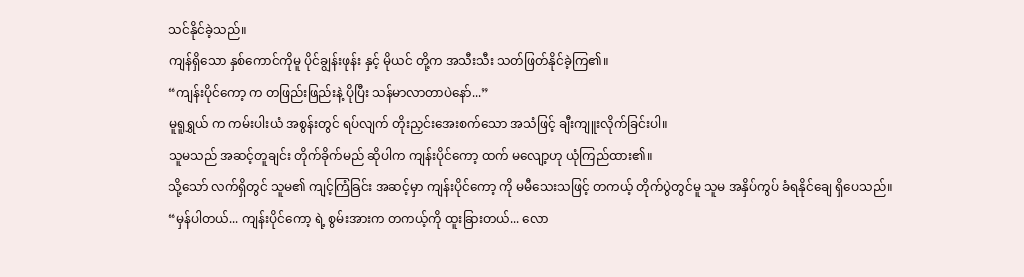သင်နိုင်ခဲ့သည်။
ကျန်ရှိသော နှစ်ကောင်ကိုမူ ပိုင်ချွန်းဖုန်း နှင့် မိုယင် တို့က အသီးသီး သတ်ဖြတ်နိုင်ခဲ့ကြ၏။
“ကျန်းပိုင်ကော့ က တဖြည်းဖြည်းနဲ့ ပိုပြီး သန်မာလာတာပဲနော်...”
မူရူရွှယ် က ကမ်းပါးယံ အစွန်းတွင် ရပ်လျက် တိုးညှင်းအေးစက်သော အသံဖြင့် ချီးကျူးလိုက်ခြင်းပါ။
သူမသည် အဆင့်တူချင်း တိုက်ခိုက်မည် ဆိုပါက ကျန်းပိုင်ကော့ ထက် မလျော့ဟု ယုံကြည်ထား၏။
သို့သော် လက်ရှိတွင် သူမ၏ ကျင့်ကြံခြင်း အဆင့်မှာ ကျန်းပိုင်ကော့ ကို မမီသေးသဖြင့် တကယ့် တိုက်ပွဲတွင်မူ သူမ အနှိပ်ကွပ် ခံရနိုင်ချေ ရှိပေသည်။
“မှန်ပါတယ်... ကျန်းပိုင်ကော့ ရဲ့ စွမ်းအားက တကယ့်ကို ထူးခြားတယ်... လော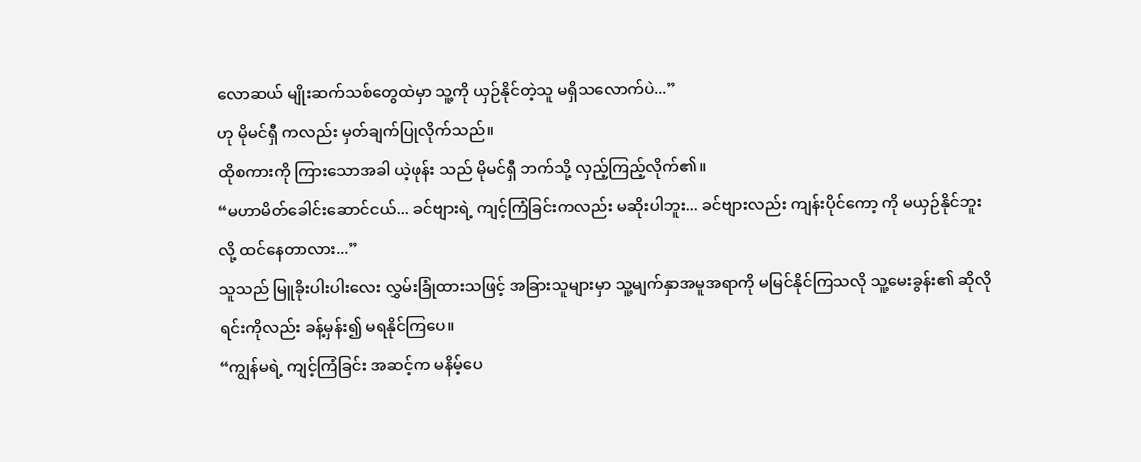လောဆယ် မျိုးဆက်သစ်တွေထဲမှာ သူ့ကို ယှဉ်နိုင်တဲ့သူ မရှိသလောက်ပဲ...”
ဟု မိုမင်ရှီ ကလည်း မှတ်ချက်ပြုလိုက်သည်။
ထိုစကားကို ကြားသောအခါ ယဲ့ဖုန်း သည် မိုမင်ရှီ ဘက်သို့ လှည့်ကြည့်လိုက်၏။
“မဟာမိတ်ခေါင်းဆောင်ငယ်... ခင်ဗျားရဲ့ ကျင့်ကြံခြင်းကလည်း မဆိုးပါဘူး... ခင်ဗျားလည်း ကျန်းပိုင်ကော့ ကို မယှဉ်နိုင်ဘူးလို့ ထင်နေတာလား...”
သူသည် မြူခိုးပါးပါးလေး လွှမ်းခြုံထားသဖြင့် အခြားသူများမှာ သူ့မျက်နှာအမူအရာကို မမြင်နိုင်ကြသလို သူ့မေးခွန်း၏ ဆိုလိုရင်းကိုလည်း ခန့်မှန်း၍ မရနိုင်ကြပေ။
“ကျွန်မရဲ့ ကျင့်ကြံခြင်း အဆင့်က မနိမ့်ပေ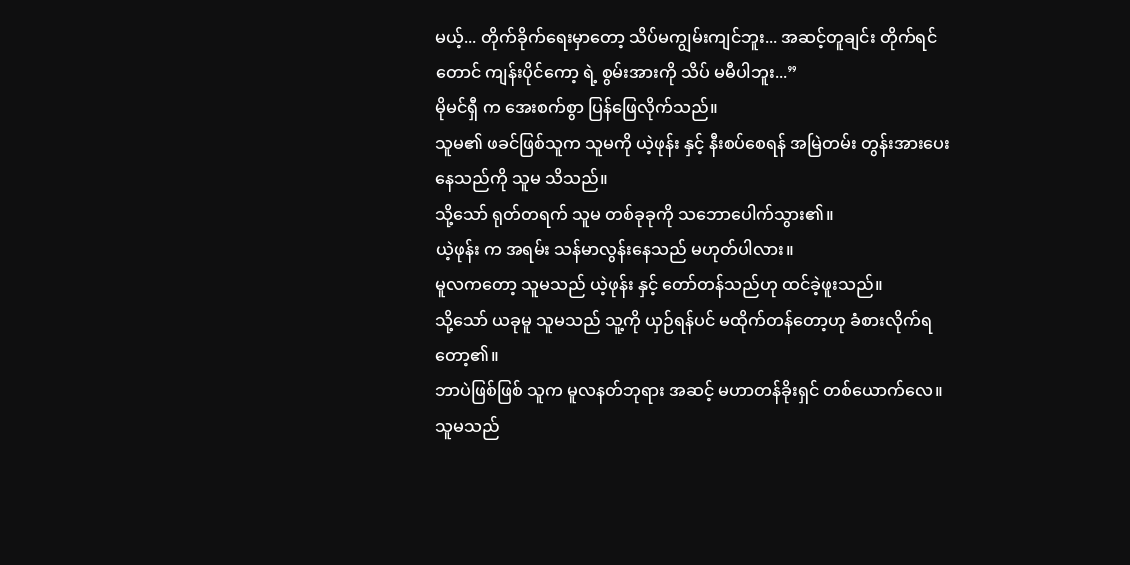မယ့်... တိုက်ခိုက်ရေးမှာတော့ သိပ်မကျွမ်းကျင်ဘူး... အဆင့်တူချင်း တိုက်ရင်တောင် ကျန်းပိုင်ကော့ ရဲ့ စွမ်းအားကို သိပ် မမီပါဘူး...”
မိုမင်ရှီ က အေးစက်စွာ ပြန်ဖြေလိုက်သည်။
သူမ၏ ဖခင်ဖြစ်သူက သူမကို ယဲ့ဖုန်း နှင့် နီးစပ်စေရန် အမြဲတမ်း တွန်းအားပေးနေသည်ကို သူမ သိသည်။
သို့သော် ရုတ်တရက် သူမ တစ်ခုခုကို သဘောပေါက်သွား၏။
ယဲ့ဖုန်း က အရမ်း သန်မာလွန်းနေသည် မဟုတ်ပါလား။
မူလကတော့ သူမသည် ယဲ့ဖုန်း နှင့် တော်တန်သည်ဟု ထင်ခဲ့ဖူးသည်။
သို့သော် ယခုမူ သူမသည် သူ့ကို ယှဉ်ရန်ပင် မထိုက်တန်တော့ဟု ခံစားလိုက်ရတော့၏။
ဘာပဲဖြစ်ဖြစ် သူက မူလနတ်ဘုရား အဆင့် မဟာတန်ခိုးရှင် တစ်ယောက်လေ။
သူမသည်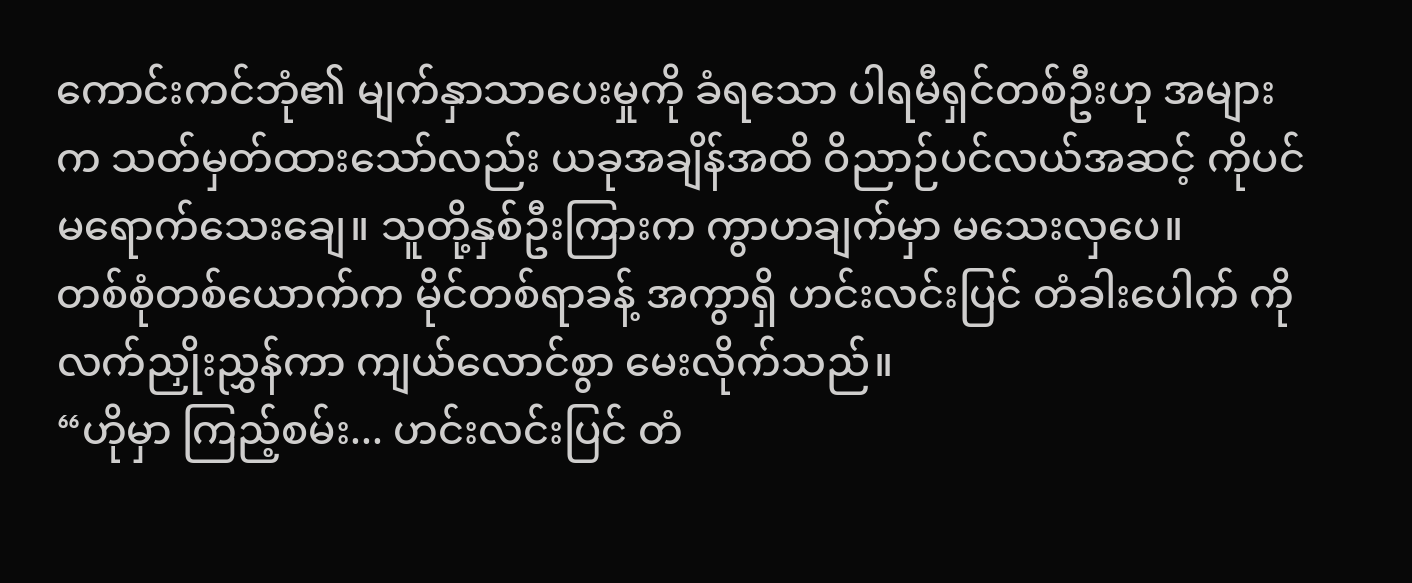ကောင်းကင်ဘုံ၏ မျက်နှာသာပေးမှုကို ခံရသော ပါရမီရှင်တစ်ဦးဟု အများက သတ်မှတ်ထားသော်လည်း ယခုအချိန်အထိ ဝိညာဉ်ပင်လယ်အဆင့် ကိုပင် မရောက်သေးချေ။ သူတို့နှစ်ဦးကြားက ကွာဟချက်မှာ မသေးလှပေ။
တစ်စုံတစ်ယောက်က မိုင်တစ်ရာခန့် အကွာရှိ ဟင်းလင်းပြင် တံခါးပေါက် ကို လက်ညှိုးညွှန်ကာ ကျယ်လောင်စွာ မေးလိုက်သည်။
“ဟိုမှာ ကြည့်စမ်း... ဟင်းလင်းပြင် တံ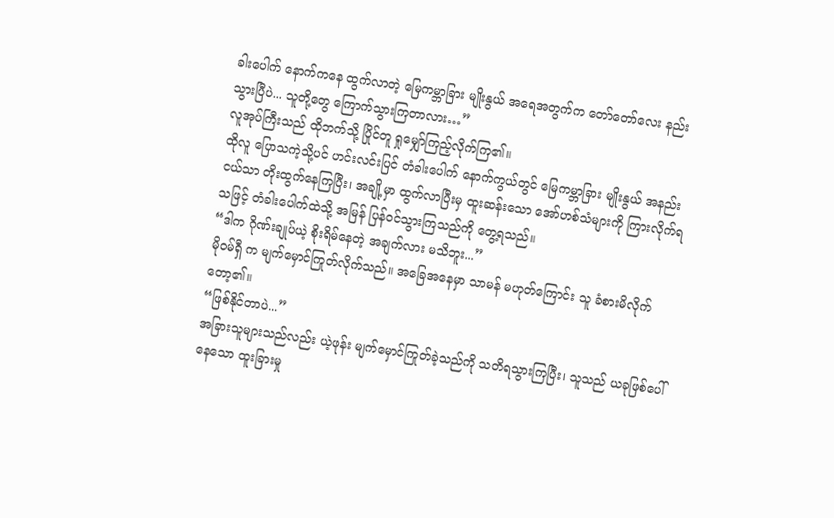ခါးပေါက် နောက်ကနေ ထွက်လာတဲ့ မြေကမ္ဘာခြား မျိုးနွယ် အရေအတွက်က တော်တော်လေး နည်းသွားပြီပဲ... သူတို့တွေ ကြောက်သွားကြတာလား…”
လူအုပ်ကြီးသည် ထိုဘက်သို့ ပြိုင်တူ ရှုမျှော်ကြည့်လိုက်ကြ၏။
ထိုလူ ပြောသကဲ့သို့ပင် ဟင်းလင်းပြင် တံခါးပေါက် နောက်ကွယ်တွင် မြေကမ္ဘာခြား မျိုးနွယ် အနည်းငယ်သာ တိုးထွက်နေကြပြီး၊ အချို့မှာ ထွက်လာပြီးမှ ထူးဆန်းသော အော်ဟစ်သံများကို ကြားလိုက်ရသဖြင့် တံခါးပေါက်ထဲသို့ အမြန် ပြန်ဝင်သွားကြသည်ကို တွေ့ရသည်။
“ဒါက ဂိုဏ်းချုပ်ယဲ့ စိုးရိမ်နေတဲ့ အချက်လား မသိဘူး...”
မိုဝမ်ရှီ က မျက်မှောင်ကြုတ်လိုက်သည်။ အခြေအနေမှာ သာမန် မဟုတ်ကြောင်း သူ ခံစားမိလိုက်တော့၏။
“ဖြစ်နိုင်တာပဲ...”
အခြားသူများသည်လည်း ယဲ့ဖုန်း မျက်မှောင်ကြုတ်ခဲ့သည်ကို သတိရသွားကြပြီး၊ သူသည် ယခုဖြစ်ပေါ်နေသော ထူးခြားမှု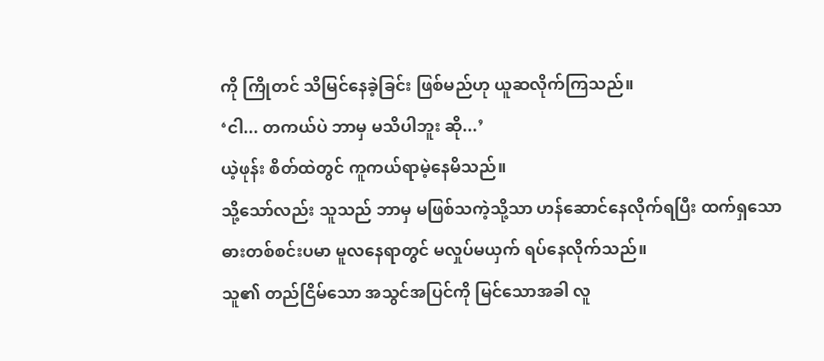ကို ကြိုတင် သိမြင်နေခဲ့ခြင်း ဖြစ်မည်ဟု ယူဆလိုက်ကြသည်။
‘ငါ... တကယ်ပဲ ဘာမှ မသိပါဘူး ဆို...’
ယဲ့ဖုန်း စိတ်ထဲတွင် ကူကယ်ရာမဲ့နေမိသည်။
သို့သော်လည်း သူသည် ဘာမှ မဖြစ်သကဲ့သို့သာ ဟန်ဆောင်နေလိုက်ရပြီး ထက်ရှသော ဓားတစ်စင်းပမာ မူလနေရာတွင် မလှုပ်မယှက် ရပ်နေလိုက်သည်။
သူ၏ တည်ငြိမ်သော အသွင်အပြင်ကို မြင်သောအခါ လူ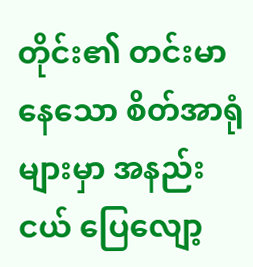တိုင်း၏ တင်းမာနေသော စိတ်အာရုံများမှာ အနည်းငယ် ပြေလျော့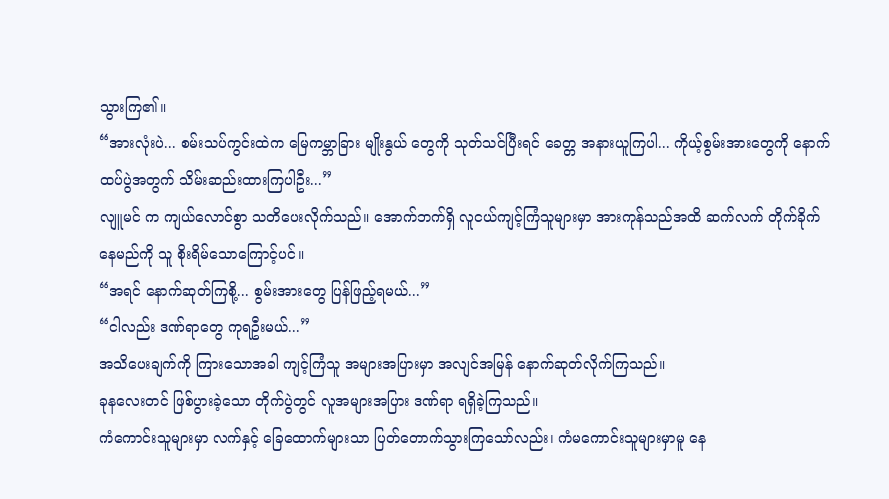သွားကြ၏။
“အားလုံးပဲ... စမ်းသပ်ကွင်းထဲက မြေကမ္ဘာခြား မျိုးနွယ် တွေကို သုတ်သင်ပြီးရင် ခေတ္တ အနားယူကြပါ... ကိုယ့်စွမ်းအားတွေကို နောက်ထပ်ပွဲအတွက် သိမ်းဆည်းထားကြပါဦး...”
လျူမင် က ကျယ်လောင်စွာ သတိပေးလိုက်သည်။ အောက်ဘက်ရှိ လူငယ်ကျင့်ကြံသူများမှာ အားကုန်သည်အထိ ဆက်လက် တိုက်ခိုက်နေမည်ကို သူ စိုးရိမ်သောကြောင့်ပင်။
“အရင် နောက်ဆုတ်ကြစို့... စွမ်းအားတွေ ပြန်ဖြည့်ရမယ်...”
“ငါလည်း ဒဏ်ရာတွေ ကုရဦးမယ်...”
အသိပေးချက်ကို ကြားသောအခါ ကျင့်ကြံသူ အများအပြားမှာ အလျင်အမြန် နောက်ဆုတ်လိုက်ကြသည်။
ခုနလေးတင် ဖြစ်ပွားခဲ့သော တိုက်ပွဲတွင် လူအများအပြား ဒဏ်ရာ ရရှိခဲ့ကြသည်။
ကံကောင်းသူများမှာ လက်နှင့် ခြေထောက်များသာ ပြတ်တောက်သွားကြသော်လည်း၊ ကံမကောင်းသူများမှာမူ နေ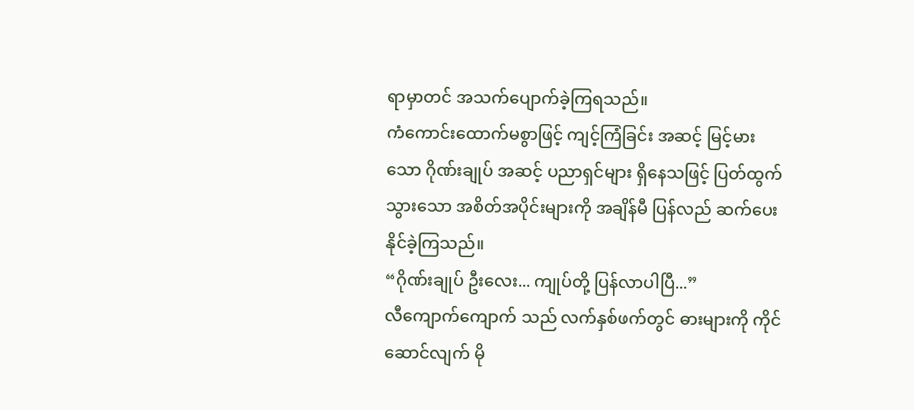ရာမှာတင် အသက်ပျောက်ခဲ့ကြရသည်။
ကံကောင်းထောက်မစွာဖြင့် ကျင့်ကြံခြင်း အဆင့် မြင့်မားသော ဂိုဏ်းချုပ် အဆင့် ပညာရှင်များ ရှိနေသဖြင့် ပြတ်ထွက်သွားသော အစိတ်အပိုင်းများကို အချိန်မီ ပြန်လည် ဆက်ပေးနိုင်ခဲ့ကြသည်။
“ဂိုဏ်းချုပ် ဦးလေး... ကျုပ်တို့ ပြန်လာပါပြီ...”
လီကျောက်ကျောက် သည် လက်နှစ်ဖက်တွင် ဓားများကို ကိုင်ဆောင်လျက် မို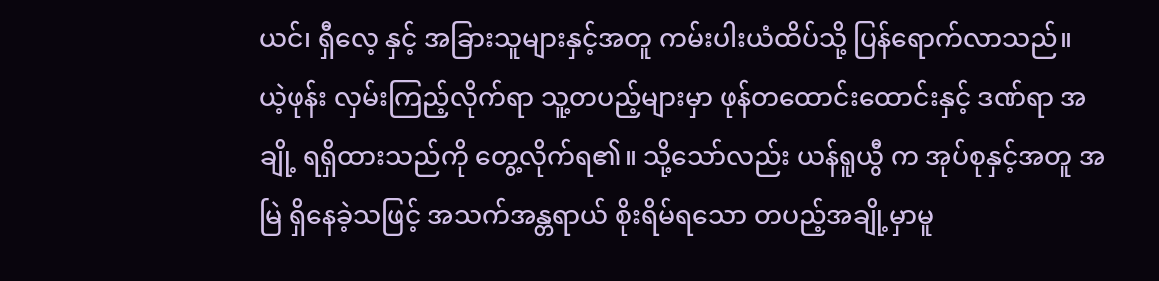ယင်၊ ရှီလေ့ နှင့် အခြားသူများနှင့်အတူ ကမ်းပါးယံထိပ်သို့ ပြန်ရောက်လာသည်။
ယဲ့ဖုန်း လှမ်းကြည့်လိုက်ရာ သူ့တပည့်များမှာ ဖုန်တထောင်းထောင်းနှင့် ဒဏ်ရာ အချို့ ရရှိထားသည်ကို တွေ့လိုက်ရ၏။ သို့သော်လည်း ယန်ရူယွီ က အုပ်စုနှင့်အတူ အမြဲ ရှိနေခဲ့သဖြင့် အသက်အန္တရာယ် စိုးရိမ်ရသော တပည့်အချို့မှာမူ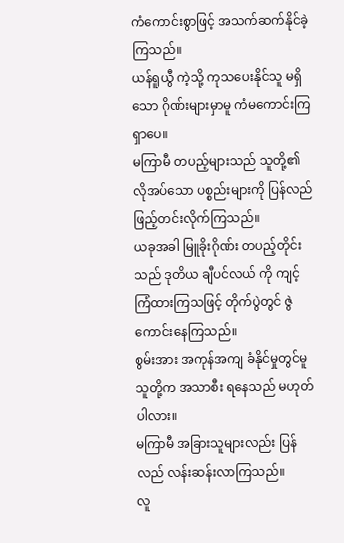ကံကောင်းစွာဖြင့် အသက်ဆက်နိုင်ခဲ့ကြသည်။
ယန်ရူယွီ ကဲ့သို့ ကုသပေးနိုင်သူ မရှိသော ဂိုဏ်းများမှာမူ ကံမကောင်းကြရှာပေ။
မကြာမီ တပည့်များသည် သူတို့၏ လိုအပ်သော ပစ္စည်းများကို ပြန်လည် ဖြည့်တင်းလိုက်ကြသည်။
ယခုအခါ မြူခိုးဂိုဏ်း တပည့်တိုင်းသည် ဒုတိယ ချီပင်လယ် ကို ကျင့်ကြံထားကြသဖြင့် တိုက်ပွဲတွင် ဇွဲကောင်းနေကြသည်။
စွမ်းအား အကုန်အကျ ခံနိုင်မှုတွင်မူ သူတို့က အသာစီး ရနေသည် မဟုတ်ပါလား။
မကြာမီ အခြားသူများလည်း ပြန်လည် လန်းဆန်းလာကြသည်။
လူ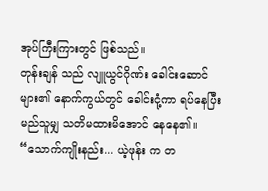အုပ်ကြီးကြားတွင် ဖြစ်သည်။
တုန်းချန် သည် လျူယွင်ဂိုဏ်း ခေါင်းဆောင်များ၏ နောက်ကွယ်တွင် ခေါင်းငုံ့ကာ ရပ်နေပြီး မည်သူမျှ သတိမထားမိအောင် နေနေ၏။
“သောက်ကျိုးနည်း... ယဲ့ဖုန်း က တ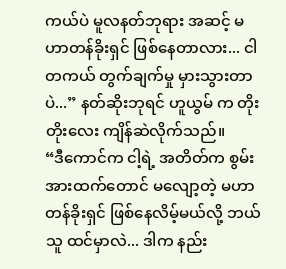ကယ်ပဲ မူလနတ်ဘုရား အဆင့် မဟာတန်ခိုးရှင် ဖြစ်နေတာလား... ငါ တကယ် တွက်ချက်မှု မှားသွားတာပဲ...” နတ်ဆိုးဘုရင် ဟူယွမ် က တိုးတိုးလေး ကျိန်ဆဲလိုက်သည်။
“ဒီကောင်က ငါ့ရဲ့ အတိတ်က စွမ်းအားထက်တောင် မလျော့တဲ့ မဟာတန်ခိုးရှင် ဖြစ်နေလိမ့်မယ်လို့ ဘယ်သူ ထင်မှာလဲ... ဒါက နည်း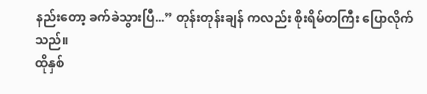နည်းတော့ ခက်ခဲသွားပြီ...” တုန်းတုန်းချန် ကလည်း စိုးရိမ်တကြီး ပြောလိုက်သည်။
ထိုနှစ်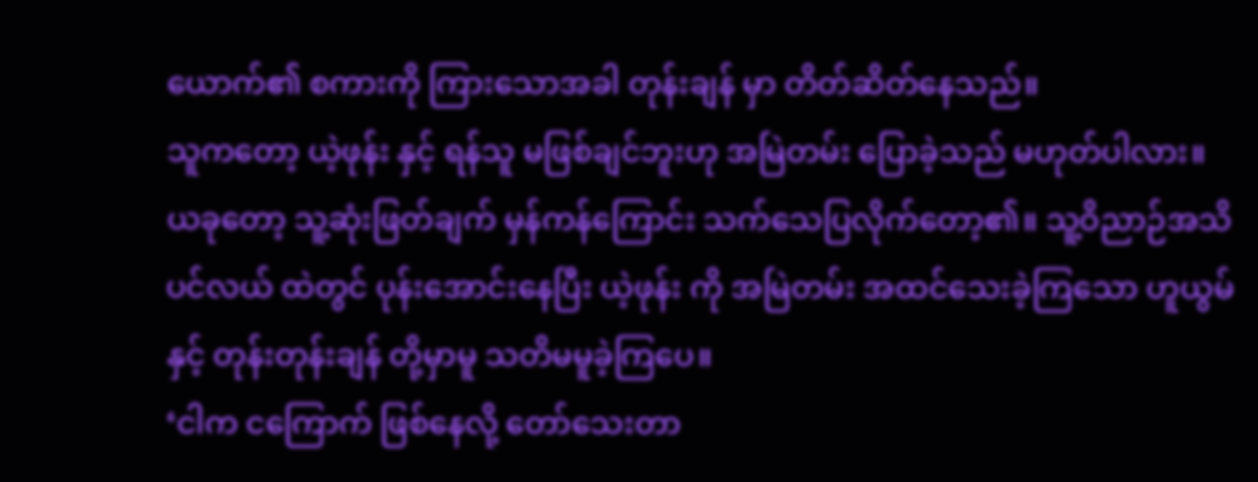ယောက်၏ စကားကို ကြားသောအခါ တုန်းချန် မှာ တိတ်ဆိတ်နေသည်။
သူကတော့ ယဲ့ဖုန်း နှင့် ရန်သူ မဖြစ်ချင်ဘူးဟု အမြဲတမ်း ပြောခဲ့သည် မဟုတ်ပါလား။
ယခုတော့ သူ့ဆုံးဖြတ်ချက် မှန်ကန်ကြောင်း သက်သေပြလိုက်တော့၏။ သူ့ဝိညာဉ်အသိပင်လယ် ထဲတွင် ပုန်းအောင်းနေပြီး ယဲ့ဖုန်း ကို အမြဲတမ်း အထင်သေးခဲ့ကြသော ဟူယွမ် နှင့် တုန်းတုန်းချန် တို့မှာမူ သတိမမူခဲ့ကြပေ။
‘ငါက ငကြောက် ဖြစ်နေလို့ တော်သေးတာ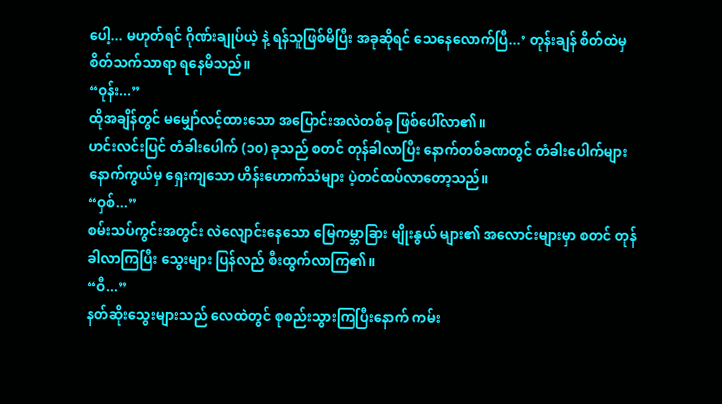ပေါ့... မဟုတ်ရင် ဂိုဏ်းချုပ်ယဲ့ နဲ့ ရန်သူဖြစ်မိပြီး အခုဆိုရင် သေနေလောက်ပြီ...’ တုန်းချန် စိတ်ထဲမှ စိတ်သက်သာရာ ရနေမိသည်။
“ဝုန်း...”
ထိုအချိန်တွင် မမျှော်လင့်ထားသော အပြောင်းအလဲတစ်ခု ဖြစ်ပေါ်လာ၏။
ဟင်းလင်းပြင် တံခါးပေါက် (၁၀) ခုသည် စတင် တုန်ခါလာပြီး နောက်တစ်ခဏတွင် တံခါးပေါက်များ နောက်ကွယ်မှ ရှေးကျသော ဟိန်းဟောက်သံများ ပဲ့တင်ထပ်လာတော့သည်။
“ဝှစ်...”
စမ်းသပ်ကွင်းအတွင်း လဲလျောင်းနေသော မြေကမ္ဘာခြား မျိုးနွယ် များ၏ အလောင်းများမှာ စတင် တုန်ခါလာကြပြီး သွေးများ ပြန်လည် စီးထွက်လာကြ၏။
“ဝီ...”
နတ်ဆိုးသွေးများသည် လေထဲတွင် စုစည်းသွားကြပြီးနောက် ကမ်း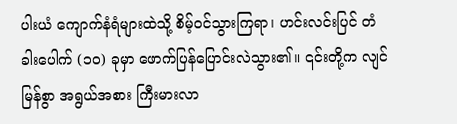ပါးယံ ကျောက်နံရံများထဲသို့ စိမ့်ဝင်သွားကြရာ၊ ဟင်းလင်းပြင် တံခါးပေါက် (၁၀) ခုမှာ ဖောက်ပြန်ပြောင်းလဲသွား၏။ ၎င်းတို့က လျင်မြန်စွာ အရွယ်အစား ကြီးမားလာ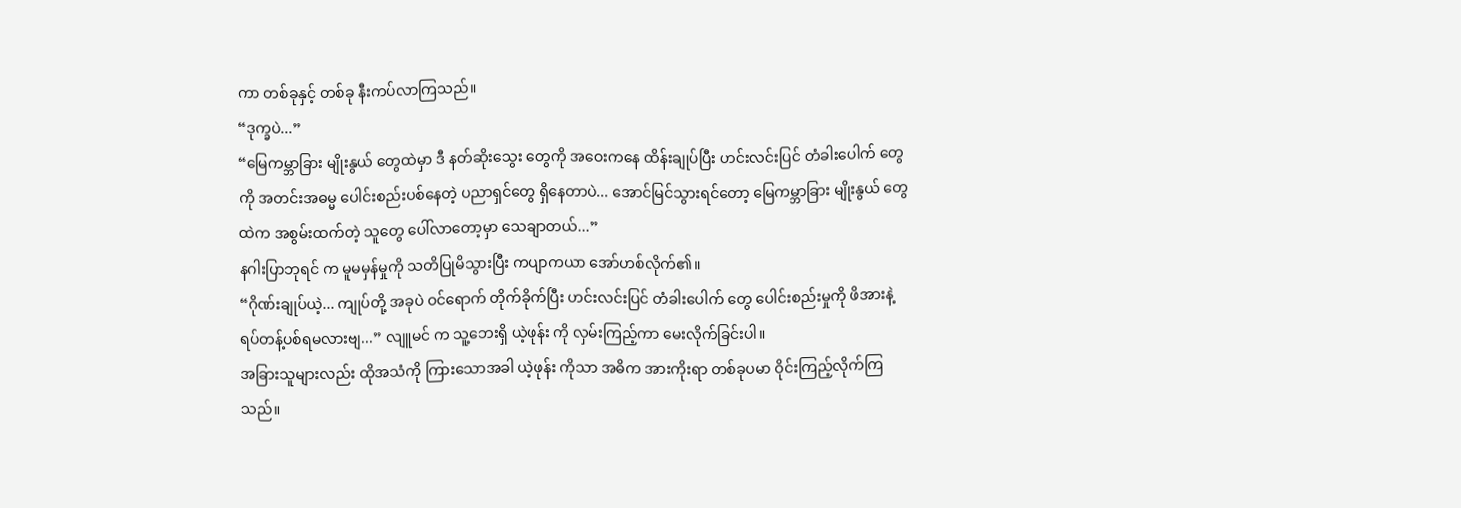ကာ တစ်ခုနှင့် တစ်ခု နီးကပ်လာကြသည်။
“ဒုက္ခပဲ...”
“မြေကမ္ဘာခြား မျိုးနွယ် တွေထဲမှာ ဒီ နတ်ဆိုးသွေး တွေကို အဝေးကနေ ထိန်းချုပ်ပြီး ဟင်းလင်းပြင် တံခါးပေါက် တွေကို အတင်းအဓမ္မ ပေါင်းစည်းပစ်နေတဲ့ ပညာရှင်တွေ ရှိနေတာပဲ... အောင်မြင်သွားရင်တော့ မြေကမ္ဘာခြား မျိုးနွယ် တွေထဲက အစွမ်းထက်တဲ့ သူတွေ ပေါ်လာတော့မှာ သေချာတယ်...”
နဂါးပြာဘုရင် က မူမမှန်မှုကို သတိပြုမိသွားပြီး ကပျာကယာ အော်ဟစ်လိုက်၏။
“ဂိုဏ်းချုပ်ယဲ့... ကျုပ်တို့ အခုပဲ ဝင်ရောက် တိုက်ခိုက်ပြီး ဟင်းလင်းပြင် တံခါးပေါက် တွေ ပေါင်းစည်းမှုကို ဖိအားနဲ့ ရပ်တန့်ပစ်ရမလားဗျ...” လျူမင် က သူ့ဘေးရှိ ယဲ့ဖုန်း ကို လှမ်းကြည့်ကာ မေးလိုက်ခြင်းပါ။
အခြားသူများလည်း ထိုအသံကို ကြားသောအခါ ယဲ့ဖုန်း ကိုသာ အဓိက အားကိုးရာ တစ်ခုပမာ ဝိုင်းကြည့်လိုက်ကြသည်။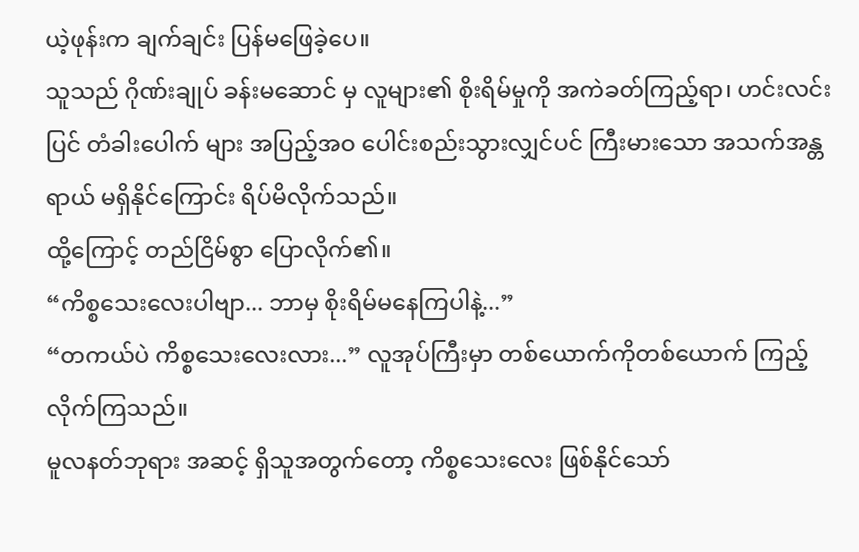ယဲ့ဖုန်းက ချက်ချင်း ပြန်မဖြေခဲ့ပေ။
သူသည် ဂိုဏ်းချုပ် ခန်းမဆောင် မှ လူများ၏ စိုးရိမ်မှုကို အကဲခတ်ကြည့်ရာ၊ ဟင်းလင်းပြင် တံခါးပေါက် များ အပြည့်အဝ ပေါင်းစည်းသွားလျှင်ပင် ကြီးမားသော အသက်အန္တရာယ် မရှိနိုင်ကြောင်း ရိပ်မိလိုက်သည်။
ထို့ကြောင့် တည်ငြိမ်စွာ ပြောလိုက်၏။
“ကိစ္စသေးလေးပါဗျာ... ဘာမှ စိုးရိမ်မနေကြပါနဲ့...”
“တကယ်ပဲ ကိစ္စသေးလေးလား...” လူအုပ်ကြီးမှာ တစ်ယောက်ကိုတစ်ယောက် ကြည့်လိုက်ကြသည်။
မူလနတ်ဘုရား အဆင့် ရှိသူအတွက်တော့ ကိစ္စသေးလေး ဖြစ်နိုင်သော်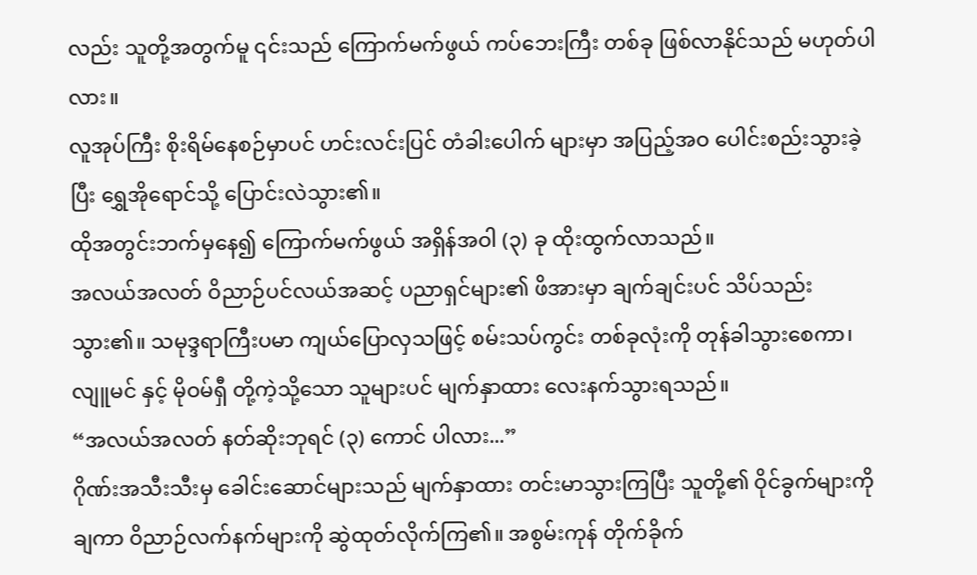လည်း သူတို့အတွက်မူ ၎င်းသည် ကြောက်မက်ဖွယ် ကပ်ဘေးကြီး တစ်ခု ဖြစ်လာနိုင်သည် မဟုတ်ပါလား။
လူအုပ်ကြီး စိုးရိမ်နေစဉ်မှာပင် ဟင်းလင်းပြင် တံခါးပေါက် များမှာ အပြည့်အဝ ပေါင်းစည်းသွားခဲ့ပြီး ရွှေအိုရောင်သို့ ပြောင်းလဲသွား၏။
ထိုအတွင်းဘက်မှနေ၍ ကြောက်မက်ဖွယ် အရှိန်အဝါ (၃) ခု ထိုးထွက်လာသည်။
အလယ်အလတ် ဝိညာဉ်ပင်လယ်အဆင့် ပညာရှင်များ၏ ဖိအားမှာ ချက်ချင်းပင် သိပ်သည်းသွား၏။ သမုဒ္ဒရာကြီးပမာ ကျယ်ပြောလှသဖြင့် စမ်းသပ်ကွင်း တစ်ခုလုံးကို တုန်ခါသွားစေကာ၊ လျူမင် နှင့် မိုဝမ်ရှီ တို့ကဲ့သို့သော သူများပင် မျက်နှာထား လေးနက်သွားရသည်။
“အလယ်အလတ် နတ်ဆိုးဘုရင် (၃) ကောင် ပါလား...”
ဂိုဏ်းအသီးသီးမှ ခေါင်းဆောင်များသည် မျက်နှာထား တင်းမာသွားကြပြီး သူတို့၏ ဝိုင်ခွက်များကို ချကာ ဝိညာဉ်လက်နက်များကို ဆွဲထုတ်လိုက်ကြ၏။ အစွမ်းကုန် တိုက်ခိုက်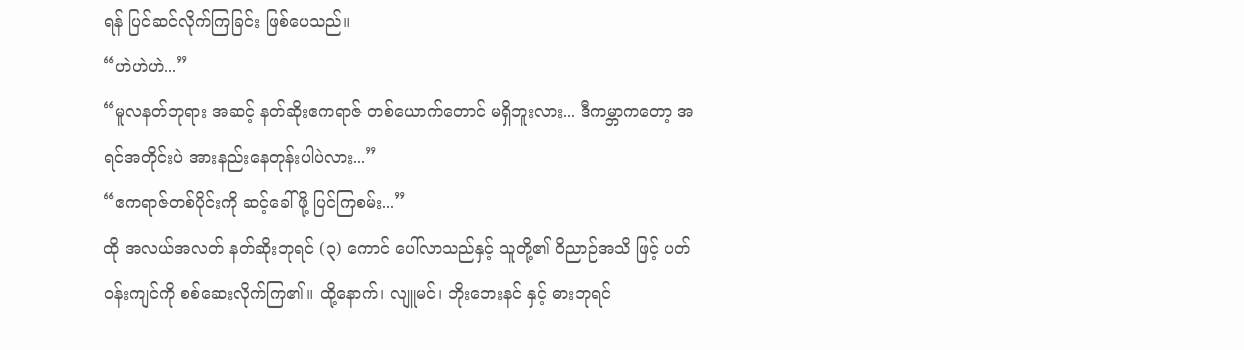ရန် ပြင်ဆင်လိုက်ကြခြင်း ဖြစ်ပေသည်။
“ဟဲဟဲဟဲ...”
“မူလနတ်ဘုရား အဆင့် နတ်ဆိုးဧကရာဇ် တစ်ယောက်တောင် မရှိဘူးလား... ဒီကမ္ဘာကတော့ အရင်အတိုင်းပဲ အားနည်းနေတုန်းပါပဲလား...”
“ဧကရာဇ်တစ်ပိုင်းကို ဆင့်ခေါ်ဖို့ ပြင်ကြစမ်း...”
ထို အလယ်အလတ် နတ်ဆိုးဘုရင် (၃) ကောင် ပေါ်လာသည်နှင့် သူတို့၏ ဝိညာဉ်အသိ ဖြင့် ပတ်ဝန်းကျင်ကို စစ်ဆေးလိုက်ကြ၏။ ထို့နောက်၊ လျူမင်၊ ဘိုးဘေးနင် နှင့် ဓားဘုရင်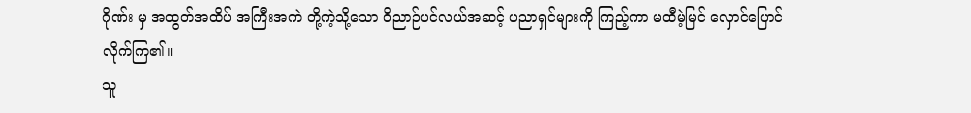ဂိုဏ်း မှ အထွတ်အထိပ် အကြီးအကဲ တို့ကဲ့သို့သော ဝိညာဉ်ပင်လယ်အဆင့် ပညာရှင်များကို ကြည့်ကာ မထီမဲ့မြင် လှောင်ပြောင်လိုက်ကြ၏။
သူ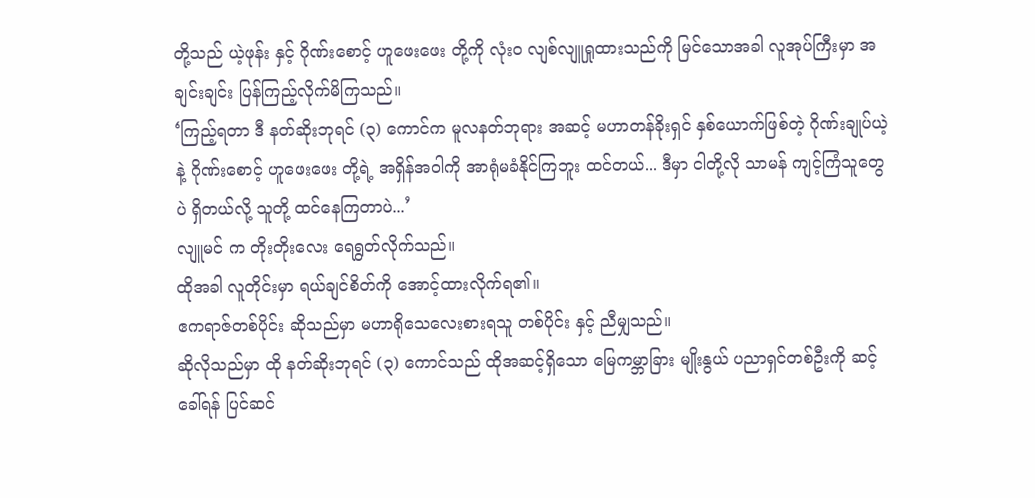တို့သည် ယဲ့ဖုန်း နှင့် ဂိုဏ်းစောင့် ဟူဖေးဖေး တို့ကို လုံးဝ လျစ်လျူရှုထားသည်ကို မြင်သောအခါ လူအုပ်ကြီးမှာ အချင်းချင်း ပြန်ကြည့်လိုက်မိကြသည်။
‘ကြည့်ရတာ ဒီ နတ်ဆိုးဘုရင် (၃) ကောင်က မူလနတ်ဘုရား အဆင့် မဟာတန်ခိုးရှင် နှစ်ယောက်ဖြစ်တဲ့ ဂိုဏ်းချုပ်ယဲ့ နဲ့ ဂိုဏ်းစောင့် ဟူဖေးဖေး တို့ရဲ့ အရှိန်အဝါကို အာရုံမခံနိုင်ကြဘူး ထင်တယ်... ဒီမှာ ငါတို့လို သာမန် ကျင့်ကြံသူတွေပဲ ရှိတယ်လို့ သူတို့ ထင်နေကြတာပဲ...’
လျူမင် က တိုးတိုးလေး ရေရွတ်လိုက်သည်။
ထိုအခါ လူတိုင်းမှာ ရယ်ချင်စိတ်ကို အောင့်ထားလိုက်ရ၏။
ဧကရာဇ်တစ်ပိုင်း ဆိုသည်မှာ မဟာရိုသေလေးစားရသူ တစ်ပိုင်း နှင့် ညီမျှသည်။
ဆိုလိုသည်မှာ ထို နတ်ဆိုးဘုရင် (၃) ကောင်သည် ထိုအဆင့်ရှိသော မြေကမ္ဘာခြား မျိုးနွယ် ပညာရှင်တစ်ဦးကို ဆင့်ခေါ်ရန် ပြင်ဆင်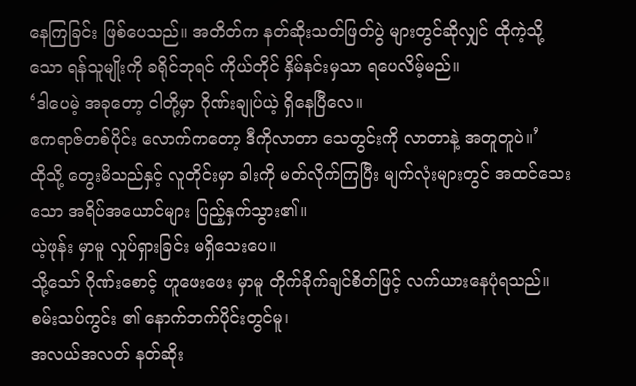နေကြခြင်း ဖြစ်ပေသည်။ အတိတ်က နတ်ဆိုးသတ်ဖြတ်ပွဲ များတွင်ဆိုလျှင် ထိုကဲ့သို့သော ရန်သူမျိုးကို ခရိုင်ဘုရင် ကိုယ်တိုင် နှိမ်နင်းမှသာ ရပေလိမ့်မည်။
‘ဒါပေမဲ့ အခုတော့ ငါတို့မှာ ဂိုဏ်းချုပ်ယဲ့ ရှိနေပြီလေ။
ဧကရာဇ်တစ်ပိုင်း လောက်ကတော့ ဒီကိုလာတာ သေတွင်းကို လာတာနဲ့ အတူတူပဲ။’
ထိုသို့ တွေးမိသည်နှင့် လူတိုင်းမှာ ခါးကို မတ်လိုက်ကြပြီး မျက်လုံးများတွင် အထင်သေးသော အရိပ်အယောင်များ ပြည့်နှက်သွား၏။
ယဲ့ဖုန်း မှာမူ လှုပ်ရှားခြင်း မရှိသေးပေ။
သို့သော် ဂိုဏ်းစောင့် ဟူဖေးဖေး မှာမူ တိုက်ခိုက်ချင်စိတ်ဖြင့် လက်ယားနေပုံရသည်။
စမ်းသပ်ကွင်း ၏ နောက်ဘက်ပိုင်းတွင်မူ၊
အလယ်အလတ် နတ်ဆိုး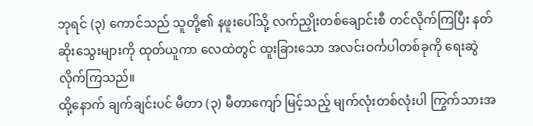ဘုရင် (၃) ကောင်သည် သူတို့၏ နဖူးပေါ်သို့ လက်ညှိုးတစ်ချောင်းစီ တင်လိုက်ကြပြီး နတ်ဆိုးသွေးများကို ထုတ်ယူကာ လေထဲတွင် ထူးခြားသော အလင်းဝင်္ကပါတစ်ခုကို ရေးဆွဲလိုက်ကြသည်။
ထို့နောက် ချက်ချင်းပင် မီတာ (၃) မီတာကျော် မြင့်သည့် မျက်လုံးတစ်လုံးပါ ကြွက်သားအ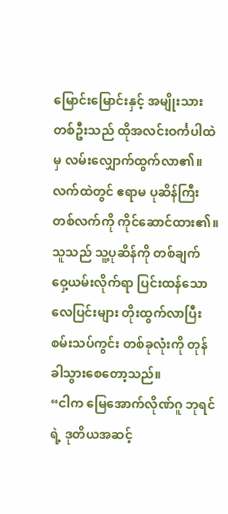မြောင်းမြောင်းနှင့် အမျိုးသားတစ်ဦးသည် ထိုအလင်းဝင်္ကပါထဲမှ လမ်းလျှောက်ထွက်လာ၏။
လက်ထဲတွင် ဧရာမ ပုဆိန်ကြီးတစ်လက်ကို ကိုင်ဆောင်ထား၏။
သူသည် သူ့ပုဆိန်ကို တစ်ချက် ဝှေ့ယမ်းလိုက်ရာ ပြင်းထန်သော လေပြင်းများ တိုးထွက်လာပြီး စမ်းသပ်ကွင်း တစ်ခုလုံးကို တုန်ခါသွားစေတော့သည်။
“ငါက မြေအောက်လိုဏ်ဂူ ဘုရင် ရဲ့ ဒုတိယအဆင့်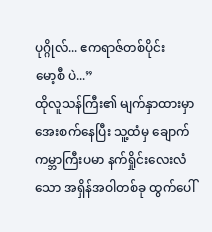ပုဂ္ဂိုလ်... ဧကရာဇ်တစ်ပိုင်း
မော့စီ ပဲ...”
ထိုလူသန်ကြီး၏ မျက်နှာထားမှာ အေးစက်နေပြီး သူ့ထံမှ ချောက်ကမ္ဘာကြီးပမာ နက်ရှိုင်းလေးလံသော အရှိန်အဝါတစ်ခု ထွက်ပေါ်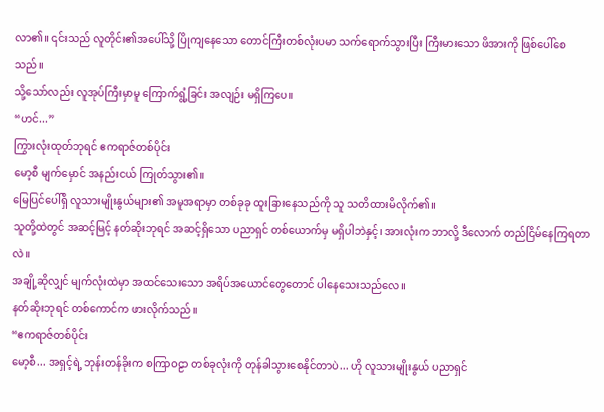လာ၏။ ၎င်းသည် လူတိုင်း၏အပေါ်သို့ ပြိုကျနေသော တောင်ကြီးတစ်လုံးပမာ သက်ရောက်သွားပြီး ကြီးမားသော ဖိအားကို ဖြစ်ပေါ်စေသည်။
သို့သော်လည်း လူအုပ်ကြီးမှာမူ ကြောက်ရွံ့ခြင်း အလျဉ်း မရှိကြပေ။
“ဟင်...”
ကြွားလုံးထုတ်ဘုရင် ဧကရာဇ်တစ်ပိုင်း
မော့စီ မျက်မှောင် အနည်းငယ် ကြုတ်သွား၏။
မြေပြင်ပေါ်ရှိ လူသားမျိုးနွယ်များ၏ အမူအရာမှာ တစ်ခုခု ထူးခြားနေသည်ကို သူ သတိထားမိလိုက်၏။
သူတို့ထဲတွင် အဆင့်မြင့် နတ်ဆိုးဘုရင် အဆင့်ရှိသော ပညာရှင် တစ်ယောက်မှ မရှိပါဘဲနှင့်၊ အားလုံးက ဘာလို့ ဒီလောက် တည်ငြိမ်နေကြရတာလဲ။
အချို့ဆိုလျှင် မျက်လုံးထဲမှာ အထင်သေးသော အရိပ်အယောင်တွေတောင် ပါနေသေးသည်လေ။
နတ်ဆိုးဘုရင် တစ်ကောင်က ဖားလိုက်သည်။
“ဧကရာဇ်တစ်ပိုင်း
မော့စီ... အရှင့်ရဲ့ ဘုန်းတန်ခိုးက စကြာဝဠာ တစ်ခုလုံးကို တုန်ခါသွားစေနိုင်တာပဲ... ဟို လူသားမျိုးနွယ် ပညာရှင်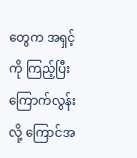တွေက အရှင့်ကို ကြည့်ပြီး ကြောက်လွန်းလို့ ကြောင်အ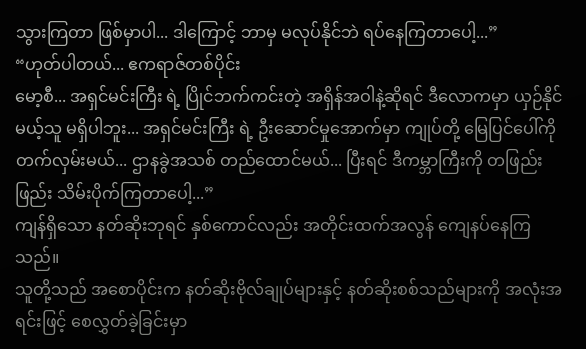သွားကြတာ ဖြစ်မှာပါ... ဒါကြောင့် ဘာမှ မလုပ်နိုင်ဘဲ ရပ်နေကြတာပေါ့...”
“ဟုတ်ပါတယ်... ဧကရာဇ်တစ်ပိုင်း
မော့စီ... အရှင်မင်းကြီး ရဲ့ ပြိုင်ဘက်ကင်းတဲ့ အရှိန်အဝါနဲ့ဆိုရင် ဒီလောကမှာ ယှဉ်နိုင်မယ့်သူ မရှိပါဘူး... အရှင်မင်းကြီး ရဲ့ ဦးဆောင်မှုအောက်မှာ ကျုပ်တို့ မြေပြင်ပေါ်ကို တက်လှမ်းမယ်... ဌာနခွဲအသစ် တည်ထောင်မယ်... ပြီးရင် ဒီကမ္ဘာကြီးကို တဖြည်းဖြည်း သိမ်းပိုက်ကြတာပေါ့...”
ကျန်ရှိသော နတ်ဆိုးဘုရင် နှစ်ကောင်လည်း အတိုင်းထက်အလွန် ကျေနပ်နေကြသည်။
သူတို့သည် အစောပိုင်းက နတ်ဆိုးဗိုလ်ချုပ်များနှင့် နတ်ဆိုးစစ်သည်များကို အလုံးအရင်းဖြင့် စေလွှတ်ခဲ့ခြင်းမှာ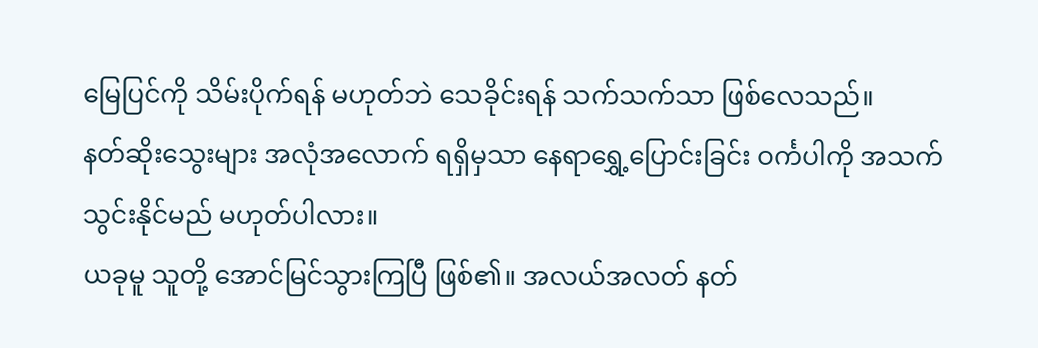မြေပြင်ကို သိမ်းပိုက်ရန် မဟုတ်ဘဲ သေခိုင်းရန် သက်သက်သာ ဖြစ်လေသည်။
နတ်ဆိုးသွေးများ အလုံအလောက် ရရှိမှသာ နေရာရွှေ့ပြောင်းခြင်း ဝင်္ကပါကို အသက်သွင်းနိုင်မည် မဟုတ်ပါလား။
ယခုမူ သူတို့ အောင်မြင်သွားကြပြီ ဖြစ်၏။ အလယ်အလတ် နတ်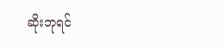ဆိုးဘုရင်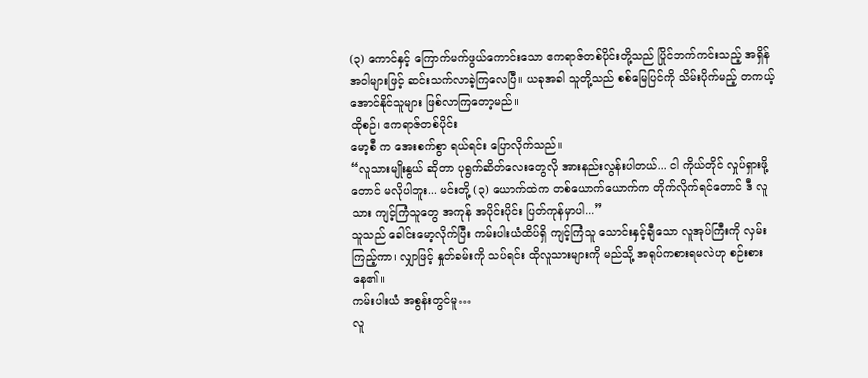(၃) ကောင်နှင့် ကြောက်မက်ဖွယ်ကောင်းသော ဧကရာဇ်တစ်ပိုင်းတို့သည် ပြိုင်ဘက်ကင်းသည့် အရှိန်အဝါများဖြင့် ဆင်းသက်လာခဲ့ကြလေပြီ။ ယခုအခါ သူတို့သည် စစ်မြေပြင်ကို သိမ်းပိုက်မည့် တကယ့် အောင်နိုင်သူများ ဖြစ်လာကြတော့မည်။
ထိုစဉ်၊ ဧကရာဇ်တစ်ပိုင်း
မော့စီ က အေးစက်စွာ ရယ်ရင်း ပြောလိုက်သည်။
“လူသားမျိုးနွယ် ဆိုတာ ပုရွက်ဆိတ်လေးတွေလို အားနည်းလွန်းပါတယ်... ငါ ကိုယ်တိုင် လှုပ်ရှားဖို့တောင် မလိုပါဘူး... မင်းတို့ (၃) ယောက်ထဲက တစ်ယောက်ယောက်က တိုက်လိုက်ရင်တောင် ဒီ လူသား ကျင့်ကြံသူတွေ အကုန် အပိုင်းပိုင်း ပြတ်ကုန်မှာပါ...”
သူသည် ခေါင်းမော့လိုက်ပြီး ကမ်းပါးယံထိပ်ရှိ ကျင့်ကြံသူ သောင်းနှင့်ချီသော လူအုပ်ကြီးကို လှမ်းကြည့်ကာ၊ လျှာဖြင့် နှုတ်ခမ်းကို သပ်ရင်း ထိုလူသားများကို မည်သို့ အရုပ်ကစားရမလဲဟု စဉ်းစားနေ၏။
ကမ်းပါးယံ အစွန်းတွင်မူ…
လူ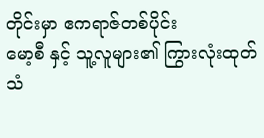တိုင်းမှာ ဧကရာဇ်တစ်ပိုင်း
မော့စီ နှင့် သူ့လူများ၏ ကြွားလုံးထုတ်သံ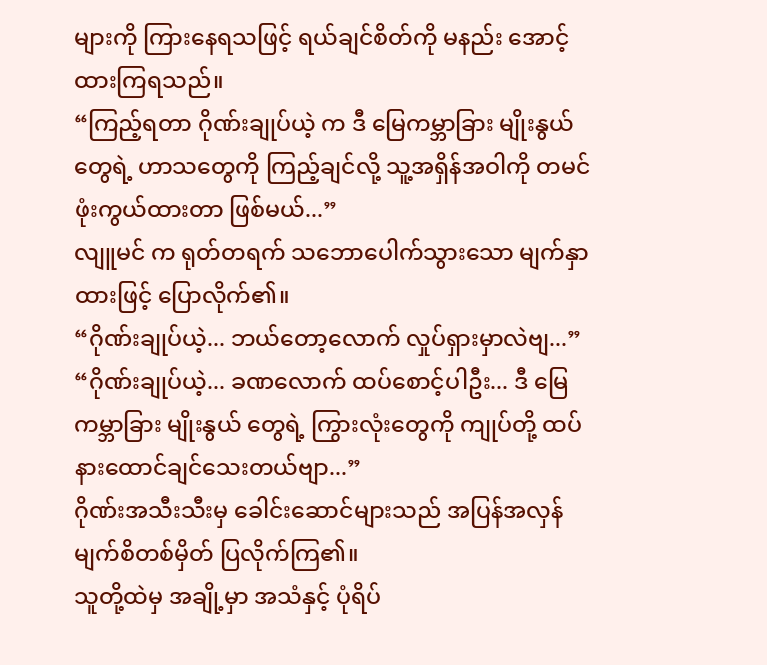များကို ကြားနေရသဖြင့် ရယ်ချင်စိတ်ကို မနည်း အောင့်ထားကြရသည်။
“ကြည့်ရတာ ဂိုဏ်းချုပ်ယဲ့ က ဒီ မြေကမ္ဘာခြား မျိုးနွယ် တွေရဲ့ ဟာသတွေကို ကြည့်ချင်လို့ သူ့အရှိန်အဝါကို တမင် ဖုံးကွယ်ထားတာ ဖြစ်မယ်...”
လျူမင် က ရုတ်တရက် သဘောပေါက်သွားသော မျက်နှာထားဖြင့် ပြောလိုက်၏။
“ဂိုဏ်းချုပ်ယဲ့... ဘယ်တော့လောက် လှုပ်ရှားမှာလဲဗျ...”
“ဂိုဏ်းချုပ်ယဲ့... ခဏလောက် ထပ်စောင့်ပါဦး... ဒီ မြေကမ္ဘာခြား မျိုးနွယ် တွေရဲ့ ကြွားလုံးတွေကို ကျုပ်တို့ ထပ်နားထောင်ချင်သေးတယ်ဗျာ...”
ဂိုဏ်းအသီးသီးမှ ခေါင်းဆောင်များသည် အပြန်အလှန် မျက်စိတစ်မှိတ် ပြလိုက်ကြ၏။
သူတို့ထဲမှ အချို့မှာ အသံနှင့် ပုံရိပ်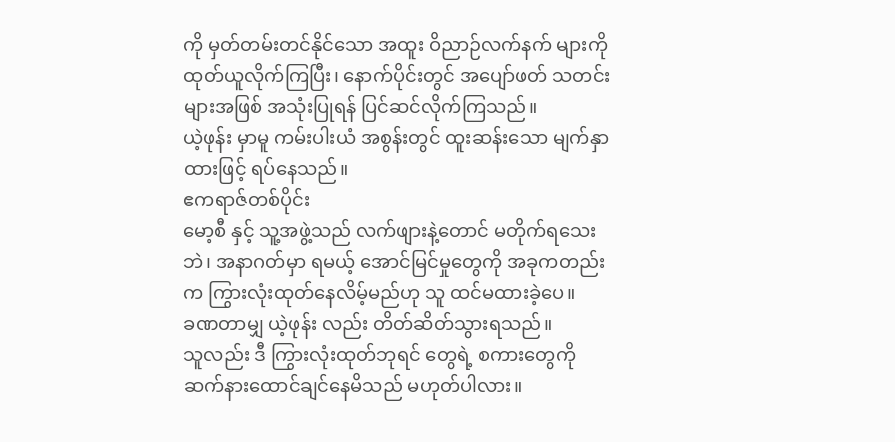ကို မှတ်တမ်းတင်နိုင်သော အထူး ဝိညာဉ်လက်နက် များကို ထုတ်ယူလိုက်ကြပြီး၊ နောက်ပိုင်းတွင် အပျော်ဖတ် သတင်းများအဖြစ် အသုံးပြုရန် ပြင်ဆင်လိုက်ကြသည်။
ယဲ့ဖုန်း မှာမူ ကမ်းပါးယံ အစွန်းတွင် ထူးဆန်းသော မျက်နှာထားဖြင့် ရပ်နေသည်။
ဧကရာဇ်တစ်ပိုင်း
မော့စီ နှင့် သူ့အဖွဲ့သည် လက်ဖျားနဲ့တောင် မတိုက်ရသေးဘဲ၊ အနာဂတ်မှာ ရမယ့် အောင်မြင်မှုတွေကို အခုကတည်းက ကြွားလုံးထုတ်နေလိမ့်မည်ဟု သူ ထင်မထားခဲ့ပေ။
ခဏတာမျှ ယဲ့ဖုန်း လည်း တိတ်ဆိတ်သွားရသည်။
သူလည်း ဒီ ကြွားလုံးထုတ်ဘုရင် တွေရဲ့ စကားတွေကို ဆက်နားထောင်ချင်နေမိသည် မဟုတ်ပါလား။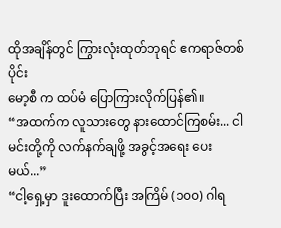ထိုအချိန်တွင် ကြွားလုံးထုတ်ဘုရင် ဧကရာဇ်တစ်ပိုင်း
မော့စီ က ထပ်မံ ပြောကြားလိုက်ပြန်၏။
“အထက်က လူသားတွေ နားထောင်ကြစမ်း... ငါ မင်းတို့ကို လက်နက်ချဖို့ အခွင့်အရေး ပေးမယ်...”
“ငါ့ရှေ့မှာ ဒူးထောက်ပြီး အကြိမ် (၁၀၀) ဂါရ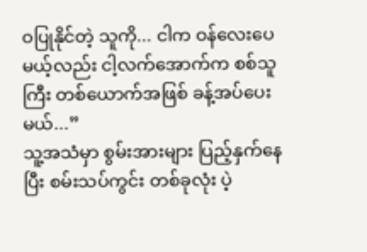ဝပြုနိုင်တဲ့ သူကို... ငါက ဝန်လေးပေမယ့်လည်း ငါ့လက်အောက်က စစ်သူကြီး တစ်ယောက်အဖြစ် ခန့်အပ်ပေးမယ်...”
သူ့အသံမှာ စွမ်းအားများ ပြည့်နှက်နေပြီး စမ်းသပ်ကွင်း တစ်ခုလုံး ပဲ့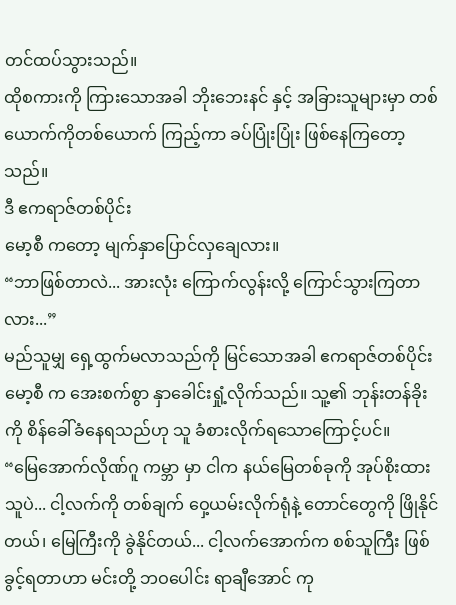တင်ထပ်သွားသည်။
ထိုစကားကို ကြားသောအခါ ဘိုးဘေးနင် နှင့် အခြားသူများမှာ တစ်ယောက်ကိုတစ်ယောက် ကြည့်ကာ ခပ်ပြုံးပြုံး ဖြစ်နေကြတော့သည်။
ဒီ ဧကရာဇ်တစ်ပိုင်း
မော့စီ ကတော့ မျက်နှာပြောင်လှချေလား။
“ဘာဖြစ်တာလဲ... အားလုံး ကြောက်လွန်းလို့ ကြောင်သွားကြတာလား...”
မည်သူမျှ ရှေ့ထွက်မလာသည်ကို မြင်သောအခါ ဧကရာဇ်တစ်ပိုင်း
မော့စီ က အေးစက်စွာ နှာခေါင်းရှုံ့လိုက်သည်။ သူ့၏ ဘုန်းတန်ခိုးကို စိန်ခေါ်ခံနေရသည်ဟု သူ ခံစားလိုက်ရသောကြောင့်ပင်။
“မြေအောက်လိုဏ်ဂူ ကမ္ဘာ မှာ ငါက နယ်မြေတစ်ခုကို အုပ်စိုးထားသူပဲ... ငါ့လက်ကို တစ်ချက် ဝှေ့ယမ်းလိုက်ရုံနဲ့ တောင်တွေကို ဖြိုနိုင်တယ်၊ မြေကြီးကို ခွဲနိုင်တယ်... ငါ့လက်အောက်က စစ်သူကြီး ဖြစ်ခွင့်ရတာဟာ မင်းတို့ ဘဝပေါင်း ရာချီအောင် ကု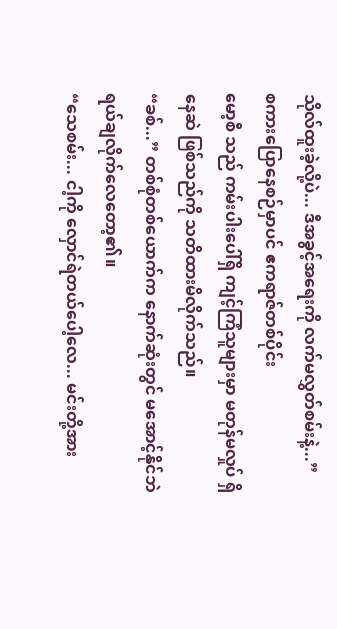သိုလ်ထူးခဲ့လို့ပဲ... ဒီအခွင့်အရေးကို လက်မလွှတ်စမ်းနဲ့...”
စကားပြောနေစဉ်မှာပင် ဧကရာဇ်တစ်ပိုင်း
မော့စီ သည် ကမ်းပါးပေါ်ရှိ ကျင့်ကြံသူများမှာ မတုန်မလှုပ် ရှိနေဆဲ ဖြစ်သည်ကို သတိထားမိလိုက်သည်။
“ခစ်...” တစ်စုံတစ်ယောက်က နောက်ဆုံးတွင် မအောင့်နိုင်ဘဲ ရယ်ချလိုက်လေတော့၏။
“သေစမ်း... ငါ့ကို လှောင်ရဲတယ်ပေါ့လေ... မင်းတို့အား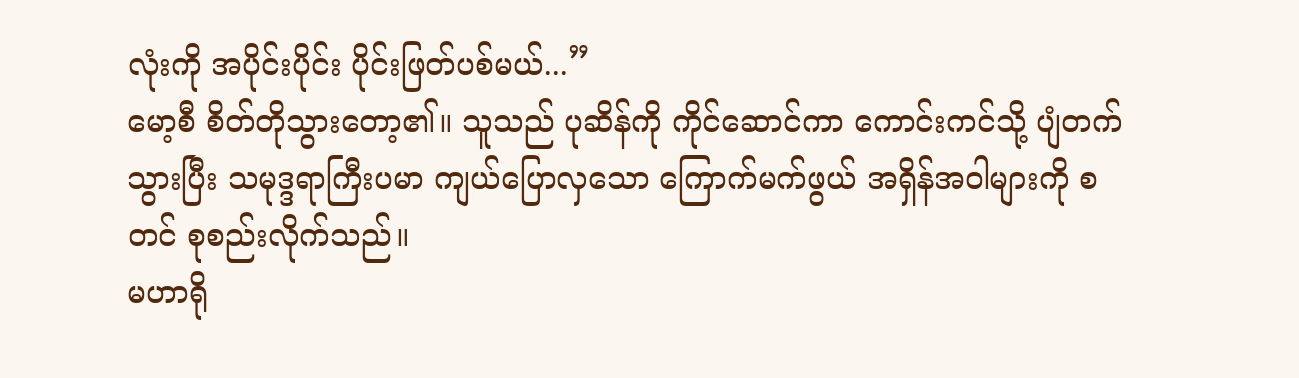လုံးကို အပိုင်းပိုင်း ပိုင်းဖြတ်ပစ်မယ်...”
မော့စီ စိတ်တိုသွားတော့၏။ သူသည် ပုဆိန်ကို ကိုင်ဆောင်ကာ ကောင်းကင်သို့ ပျံတက်သွားပြီး သမုဒ္ဒရာကြီးပမာ ကျယ်ပြောလှသော ကြောက်မက်ဖွယ် အရှိန်အဝါများကို စတင် စုစည်းလိုက်သည်။
မဟာရို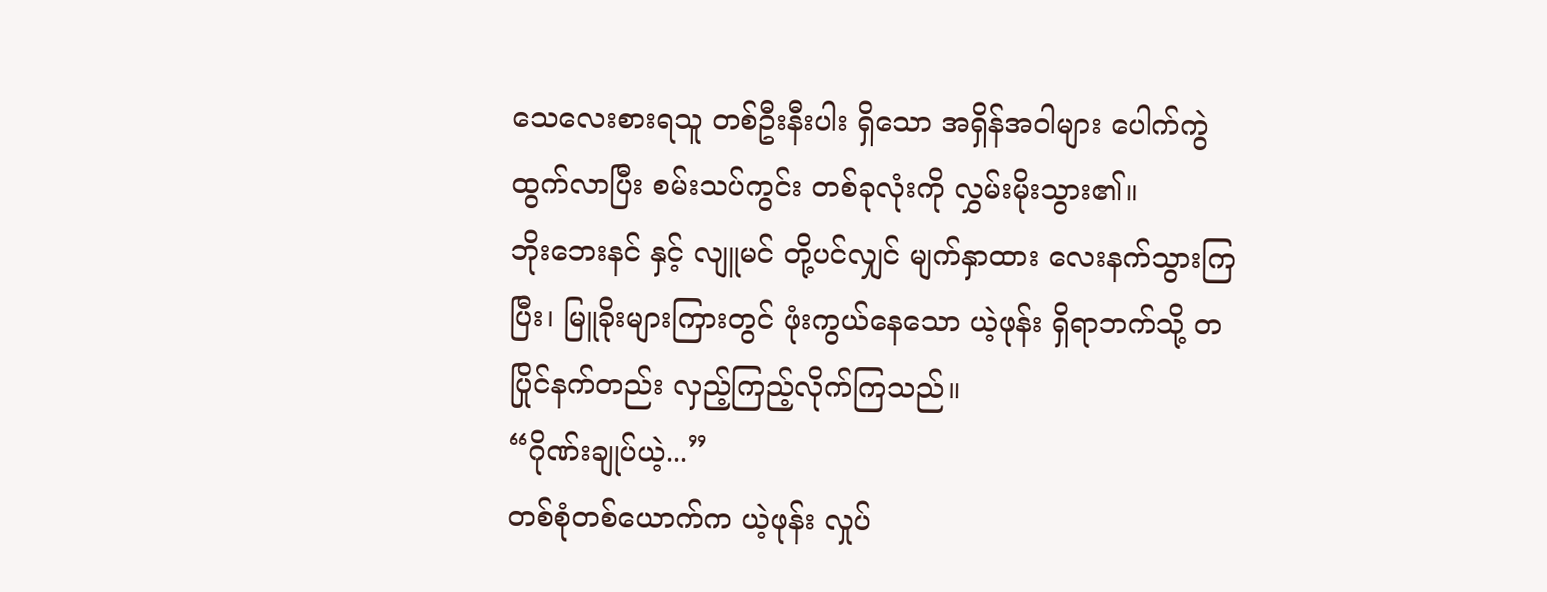သေလေးစားရသူ တစ်ဦးနီးပါး ရှိသော အရှိန်အဝါများ ပေါက်ကွဲထွက်လာပြီး စမ်းသပ်ကွင်း တစ်ခုလုံးကို လွှမ်းမိုးသွား၏။
ဘိုးဘေးနင် နှင့် လျူမင် တို့ပင်လျှင် မျက်နှာထား လေးနက်သွားကြပြီး၊ မြူခိုးများကြားတွင် ဖုံးကွယ်နေသော ယဲ့ဖုန်း ရှိရာဘက်သို့ တပြိုင်နက်တည်း လှည့်ကြည့်လိုက်ကြသည်။
“ဂိုဏ်းချုပ်ယဲ့...”
တစ်စုံတစ်ယောက်က ယဲ့ဖုန်း လှုပ်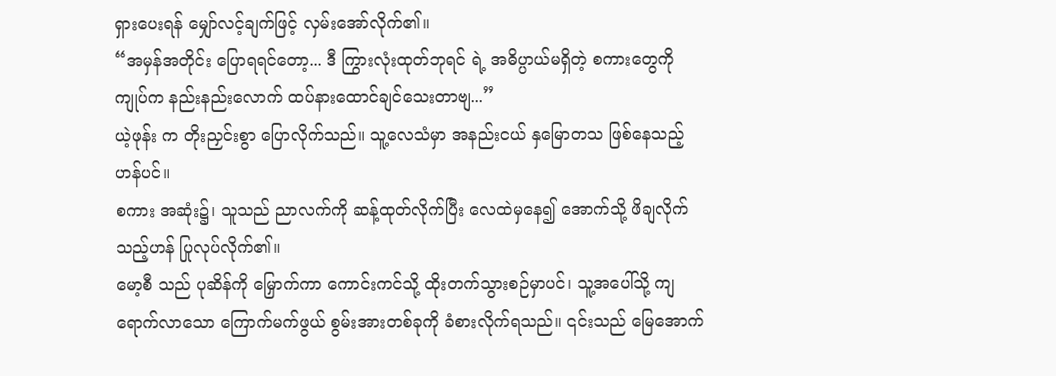ရှားပေးရန် မျှော်လင့်ချက်ဖြင့် လှမ်းအော်လိုက်၏။
“အမှန်အတိုင်း ပြောရရင်တော့... ဒီ ကြွားလုံးထုတ်ဘုရင် ရဲ့ အဓိပ္ပာယ်မရှိတဲ့ စကားတွေကို ကျုပ်က နည်းနည်းလောက် ထပ်နားထောင်ချင်သေးတာဗျ...”
ယဲ့ဖုန်း က တိုးညှင်းစွာ ပြောလိုက်သည်။ သူ့လေသံမှာ အနည်းငယ် နှမြောတသ ဖြစ်နေသည့်ဟန်ပင်။
စကား အဆုံး၌၊ သူသည် ညာလက်ကို ဆန့်ထုတ်လိုက်ပြီး လေထဲမှနေ၍ အောက်သို့ ဖိချလိုက်သည့်ဟန် ပြုလုပ်လိုက်၏။
မော့စီ သည် ပုဆိန်ကို မြှောက်ကာ ကောင်းကင်သို့ ထိုးတက်သွားစဉ်မှာပင်၊ သူ့အပေါ်သို့ ကျရောက်လာသော ကြောက်မက်ဖွယ် စွမ်းအားတစ်ခုကို ခံစားလိုက်ရသည်။ ၎င်းသည် မြေအောက်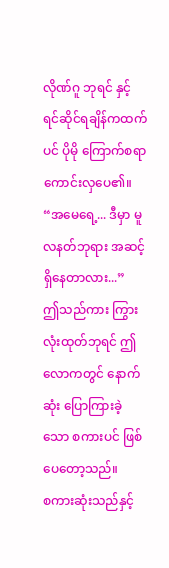လိုဏ်ဂူ ဘုရင် နှင့် ရင်ဆိုင်ရချိန်ကထက်ပင် ပိုမို ကြောက်စရာ ကောင်းလှပေ၏။
“အမေရေ့... ဒီမှာ မူလနတ်ဘုရား အဆင့် ရှိနေတာလား...”
ဤသည်ကား ကြွားလုံးထုတ်ဘုရင် ဤလောကတွင် နောက်ဆုံး ပြောကြားခဲ့သော စကားပင် ဖြစ်ပေတော့သည်။
စကားဆုံးသည်နှင့်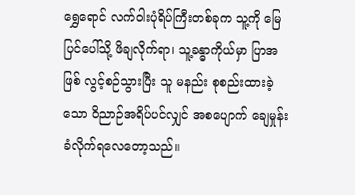ရွှေရောင် လက်ဝါးပုံရိပ်ကြီးတစ်ခုက သူ့ကို မြေပြင်ပေါ်သို့ ဖိချလိုက်ရာ၊ သူ့ခန္ဓာကိုယ်မှာ ပြာအဖြစ် လွင့်စဉ်သွားပြီး သူ မနည်း စုစည်းထားခဲ့သော ဝိညာဉ်အရိပ်ပင်လျှင် အစပျောက် ချေမှုန်းခံလိုက်ရလေတော့သည်။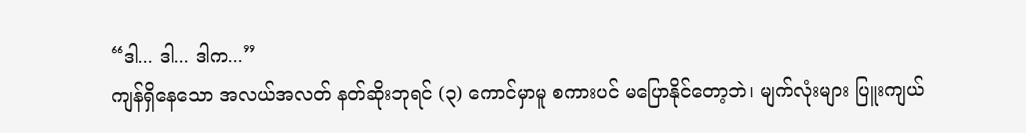“ဒါ... ဒါ... ဒါက...”
ကျန်ရှိနေသော အလယ်အလတ် နတ်ဆိုးဘုရင် (၃) ကောင်မှာမူ စကားပင် မပြောနိုင်တော့ဘဲ၊ မျက်လုံးများ ပြူးကျယ်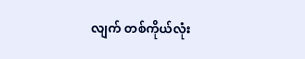လျက် တစ်ကိုယ်လုံး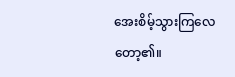အေးစိမ့်သွားကြလေတော့၏။